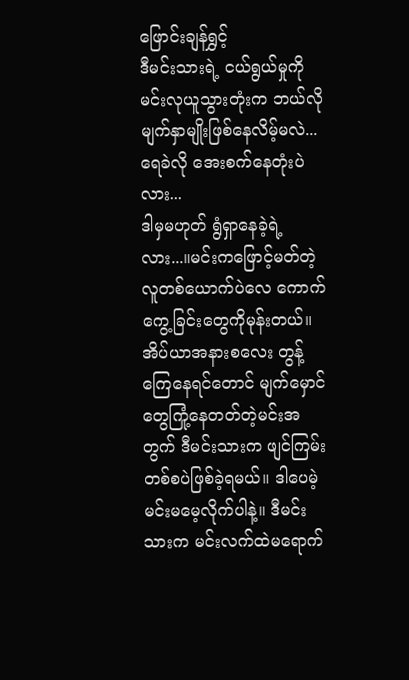ဖြောင်းချန်ရွှင့်
ဒီမင်းသားရဲ့ ငယ်ရွယ်မှုကို မင်းလုယူသွားတုံးက ဘယ်လိုမျက်နှာမျိုးဖြစ်နေလိမ့်မလဲ...
ရေခဲလို အေးစက်နေတုံးပဲလား...
ဒါမှမဟုတ် ရွံရှာနေခဲ့ရဲ့လား...။မင်းကဖြောင့်မတ်တဲ့လူတစ်ယောက်ပဲလေ ကောက်ကွေ့ခြင်းတွေကိုမုန်းတယ်။ အိပ်ယာအနားစလေး တွန့်ကြေနေရင်တောင် မျက်မှောင်တွေကြုံ့နေတတ်တဲ့မင်းအတွက် ဒီမင်းသားက ဖျင်ကြမ်းတစ်စပဲဖြစ်ခဲ့ရမယ်။ ဒါပေမဲ့ မင်းမမေ့လိုက်ပါနဲ့။ ဒီမင်းသားက မင်းလက်ထဲမရောက်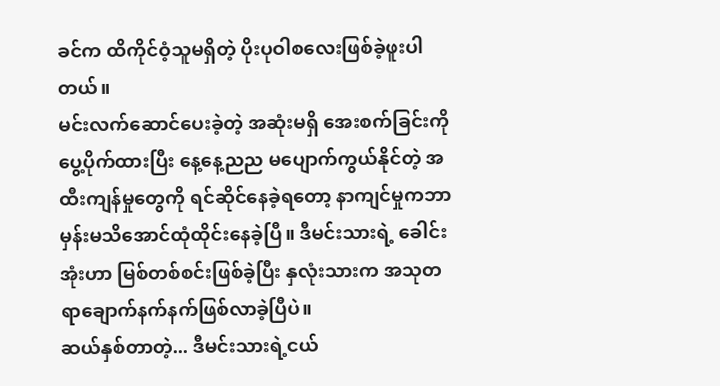ခင်က ထိကိုင်ဝံ့သူမရှိတဲ့ ပိုးပုဝါစလေးဖြစ်ခဲ့ဖူးပါတယ်။
မင်းလက်ဆောင်ပေးခဲ့တဲ့ အဆုံးမရှိ အေးစက်ခြင်းကို ပွေ့ပိုက်ထားပြီး နေ့နေ့ညည မပျောက်ကွယ်နိုင်တဲ့ အထီးကျန်မှုတွေကို ရင်ဆိုင်နေခဲ့ရတော့ နာကျင်မှုကဘာမှန်းမသိအောင်ထုံထိုင်းနေခဲ့ပြီ။ ဒီမင်းသားရဲ့ ခေါင်းအုံးဟာ မြစ်တစ်စင်းဖြစ်ခဲ့ပြီး နှလုံးသားက အသုတရာချောက်နက်နက်ဖြစ်လာခဲ့ပြီပဲ။
ဆယ်နှစ်တာတဲ့... ဒီမင်းသားရဲ့ငယ်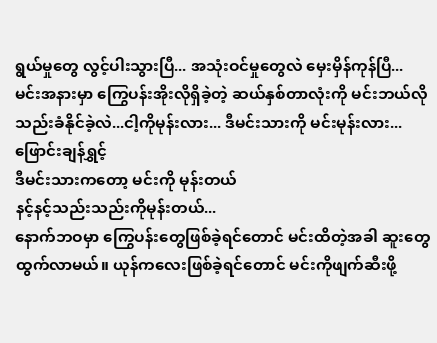ရွယ်မှုတွေ လွင့်ပါးသွားပြီ... အသုံးဝင်မှုတွေလဲ မှေးမှိန်ကုန်ပြီ...
မင်းအနားမှာ ကြွေပန်းအိုးလိုရှိခဲ့တဲ့ ဆယ်နှစ်တာလုံးကို မင်းဘယ်လို သည်းခံနိုင်ခဲ့လဲ...ငါ့ကိုမုန်းလား... ဒီမင်းသားကို မင်းမုန်းလား...
ဖြောင်းချန်ရွှင့်
ဒီမင်းသားကတော့ မင်းကို မုန်းတယ်
နင့်နင့်သည်းသည်းကိုမုန်းတယ်...
နောက်ဘဝမှာ ကြွေပန်းတွေဖြစ်ခဲ့ရင်တောင် မင်းထိတဲ့အခါ ဆူးတွေ ထွက်လာမယ်။ ယုန်ကလေးဖြစ်ခဲ့ရင်တောင် မင်းကိုဖျက်ဆီးဖို့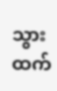သွားထက်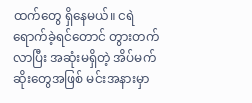ထက်တွေ ရှိနေမယ်။ ငရဲရောက်ခဲ့ရင်တောင် တွားတက်လာပြီး အဆုံးမရှိတဲ့ အိပ်မက်ဆိုးတွေအဖြစ် မင်းအနားမှာ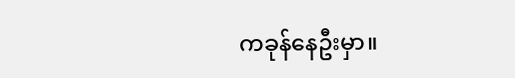ကခုန်နေဦးမှာ။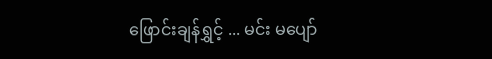ဖြောင်းချန်ရွှင့် ... မင်း မပျော်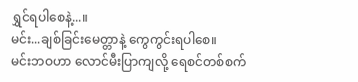ရွှင်ရပါစေနဲ့...။
မင်း...ချစ်ခြင်းမေတ္တာနဲ့ ကွေကွင်းရပါစေ။
မင်းဘဝဟာ လောင်မီးပြာကျလို့ ရေစင်တစ်စက်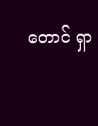တောင် ရှာ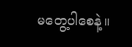မတွေ့ပါစေနဲ့။